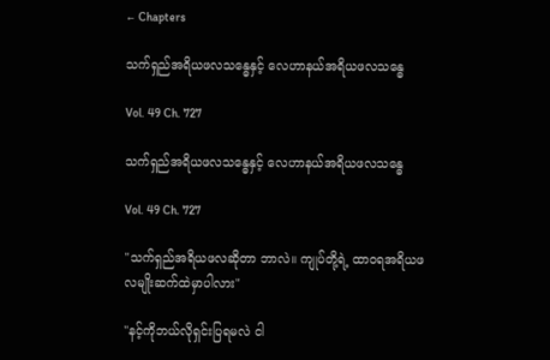← Chapters

သက်ရှည်အရိယဖလသန္ဓေနှင့် လေဟာနယ်အရိယဖလသန္ဓေ

Vol. 49 Ch. 727

သက်ရှည်အရိယဖလသန္ဓေနှင့် လေဟာနယ်အရိယဖလသန္ဓေ

Vol. 49 Ch. 727

"သက်ရှည်အရိယဖလဆိုတာ ဘာလဲ။ ကျုပ်တို့ရဲ့ ထာဝရအရိယဖလမျိုးဆက်ထဲမှာပါလား"

"နင့်ကိုဘယ်လိုရှင်းပြရမလဲ ငါ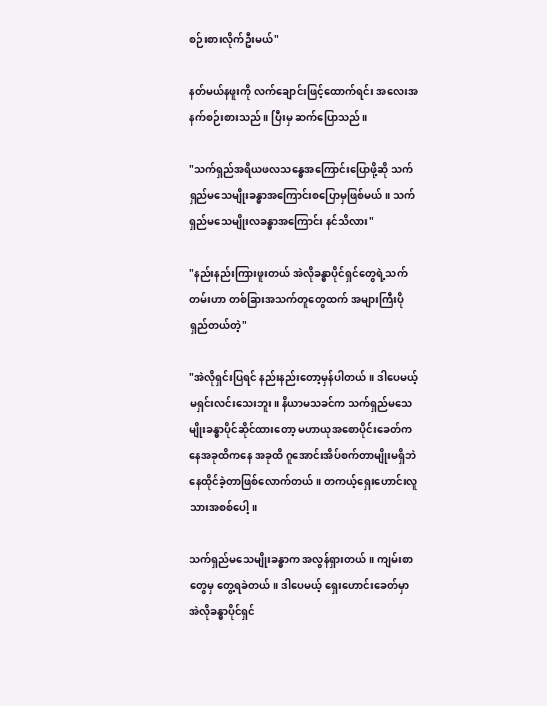စဉ်းစားလိုက်ဦးမယ်"

နတ်မယ်နဖူးကို လက်ချောင်းဖြင့်ထောက်ရင်း အလေးအနက်စဉ်းစားသည်။ ပြီးမှ ဆက်ပြောသည်။

"သက်ရှည်အရိယဖလသန္ဓေအကြောင်းပြောဖို့ဆို သက်ရှည်မသေမျိုးခန္ဓာအကြောင်းစပြောမှဖြစ်မယ်။ သက်ရှည်မသေမျိုးလခန္ဓာအကြောင်း နင်သိလား"

"နည်းနည်းကြားဖူးတယ် အဲလိုခန္ဓာပိုင်ရှင်တွေရဲ့သက်တမ်းဟာ တစ်ခြားအသက်တူတွေထက် အများကြီးပိုရှည်တယ်တဲ့"

"အဲလိုရှင်းပြရင် နည်းနည်းတော့မှန်ပါတယ်။ ဒါပေမယ့် မရှင်းလင်းသေးဘူး။ နိယာမသခင်က သက်ရှည်မသေမျိုးခန္ဓာပိုင်ဆိုင်ထား‌တော့ မဟာယုအစောပိုင်းခေတ်ကနေအခုထိကနေ အခုထိ ဂူအောင်းအိပ်စက်တာမျိုးမရှိဘဲ နေထိုင်ခဲ့တာဖြစ်လောက်တယ်။ တကယ့်ရှေးဟောင်းလူသားအစစ်ပေါ့။

သက်ရှည်မသေမျိုးခန္ဓာက အလွန်ရှားတယ်။ ကျမ်းစာတွေမှ တွေ့ရခဲတယ်။ ဒါပေမယ့် ရှေးဟောင်းခေတ်မှာ အဲလိုခန္ဓာပိုင်ရှင်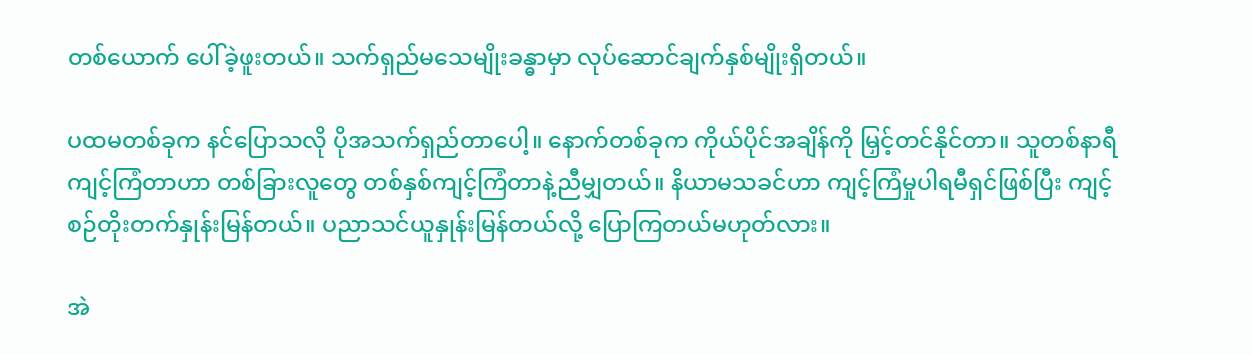တစ်ယောက် ပေါ်ခဲ့ဖူးတယ်။ သက်ရှည်မသေမျိုးခန္ဓာမှာ လုပ်ဆောင်ချက်နှစ်မျိုးရှိတယ်။

ပထမတစ်ခုက နင်ပြောသလို ပိုအသက်ရှည်တာပေါ့။ နောက်တစ်ခုက ကိုယ်ပိုင်အချိန်ကို မြှင့်တင်နိုင်တာ။ သူတစ်နာရီကျင့်ကြံတာဟာ တစ်ခြားလူတွေ တစ်နှစ်ကျင့်ကြံတာနဲ့ညီမျှတယ်။ နိယာမသခင်ဟာ ကျင့်ကြံမှုပါရမီရှင်ဖြစ်ပြီး ကျင့်စဉ်တိုးတက်နှုန်းမြန်တယ်။ ပညာသင်ယူနှုန်းမြန်တယ်လို့ ပြောကြတယ်မဟုတ်လား။

အဲ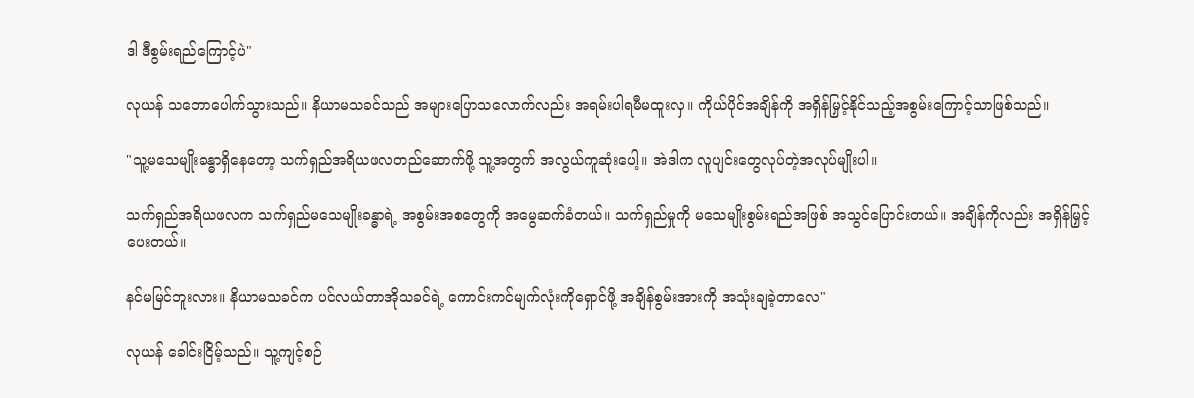ဒါ ဒီစွမ်းရည်ကြောင့်ပဲ"

လုယန် သဘောပေါက်သွားသည်။ နိယာမသခင်သည် အများပြောသလောက်လည်း အရမ်းပါရမီမထူးလှ။ ကိုယ်ပိုင်အချိန်ကို အရှိန်မြှင့်နိုင်သည့်အစွမ်းကြောင့်သာဖြစ်သည်။

"သူ့မသေမျိုးခန္ဓာရှိနေတော့ သက်ရှည်အရိယဖလတည်ဆောက်ဖို့ သူ့အတွက် အလွယ်ကူဆုံးပေါ့။ အဲဒါက လူပျင်းတွေလုပ်တဲ့အလုပ်မျိုးပါ။

သက်ရှည်အရိယဖလက သက်ရှည်မသေမျိုးခန္ဓာရဲ့ အစွမ်းအစတွေကို အမွေဆက်ခံတယ်။ သက်ရှည်မှုကို မသေမျိုးစွမ်းရည်အဖြစ် အသွင်ပြောင်းတယ်။ အချိန်ကိုလည်း အရှိန်မြှင့်ပေးတယ်။

နင်မမြင်ဘူးလား။ နိယာမသခင်က ပင်လယ်တာအိုသခင်ရဲ့ ကောင်းကင်မျက်လုံးကိုရှောင်ဖို့ အချိန်စွမ်းအားကို အသုံးချခဲ့တာလေ"

လုယန် ခေါင်းငြိမ့်သည်။ သူ့ကျင့်စဉ်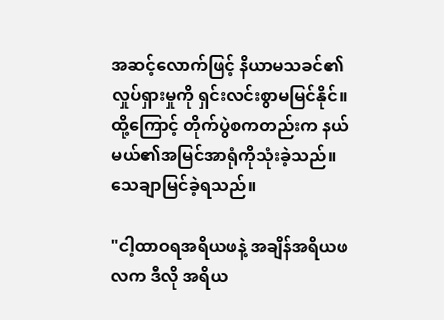အဆင့်လောက်ဖြင့် နိယာမသခင်၏လှုပ်ရှားမှုကို ရှင်းလင်းစွာမမြင်နိုင်။ ထို့ကြောင့် တိုက်ပွဲစကတည်းက နယ်မယ်၏အမြင်အာရုံကိုသုံးခဲ့သည်။ သေချာမြင်ခဲ့ရသည်။

"ငါ့ထာဝရအရိယဖနဲ့ အချိန်အရိယဖလက ဒီလို အရိယ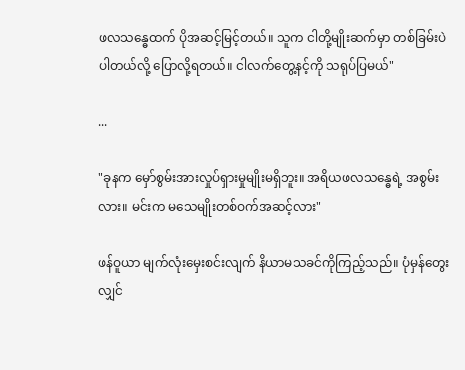ဖလသန္ဓေထက် ပိုအဆင့်မြင့်တယ်။ သူက ငါတို့မျိုးဆက်မှာ တစ်ခြမ်းပဲပါတယ်လို့ ပြောလို့ရတယ်။ ငါလက်တွေ့နင့်ကို သရုပ်ပြမယ်"

...

"ခုနက မှော်စွမ်းအားလှုပ်ရှားမှုမျိုးမရှိဘူး။ အရိယဖလသန္ဓေရဲ့ အစွမ်းလား။ မင်းက မသေမျိုးတစ်ဝက်အဆင့်လား"

ဖန်ဝူယာ မျက်လုံးမှေးစင်းလျက် နိယာမသခင်ကိုကြည့်သည်။ ပုံမှန်တွေးလျှင်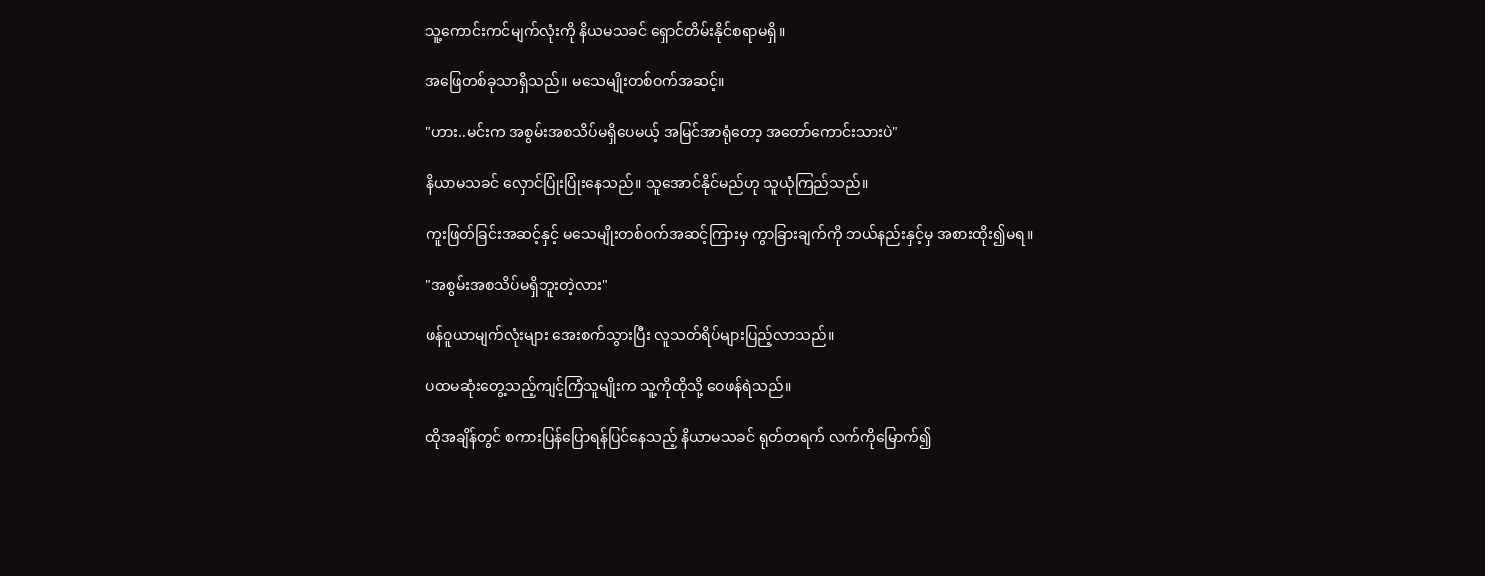သူ့ကောင်းကင်မျက်လုံးကို နိယမသခင် ရှောင်တိမ်းနိုင်စရာမရှိ။

အဖြေတစ်ခုသာရှိသည်။ မသေမျိုးတစ်ဝက်အဆင့်။

"ဟား..မင်းက အစွမ်းအစသိပ်မရှိပေမယ့် အမြင်အာရုံတော့ အတော်ကောင်းသားပဲ"

နိယာမသခင် လှောင်ပြုံးပြုံးနေသည်။ သူအောင်နိုင်မည်ဟု သူယုံကြည်သည်။

ကူးဖြတ်ခြင်းအဆင့်နှင့် မသေမျိုးတစ်ဝက်အဆင့်ကြားမှ ကွာခြားချက်ကို ဘယ်နည်းနှင့်မှ အစားထိုး၍မရ။

"အစွမ်းအစသိပ်မရှိဘူးတဲ့လား"

ဖန်ဝူယာမျက်လုံးများ အေးစက်သွားပြီး လူသတ်ရိပ်များပြည့်လာသည်။

ပထမဆုံးတွေ့သည့်ကျင့်ကြံသူမျိုးက သူ့ကိုထိုသို့ ဝေဖန်ရဲသည်။

ထိုအချိန်တွင် စကားပြန်ပြောရန်ပြင်နေသည့် နိယာမသခင် ရုတ်တရက် လက်ကိုမြောက်၍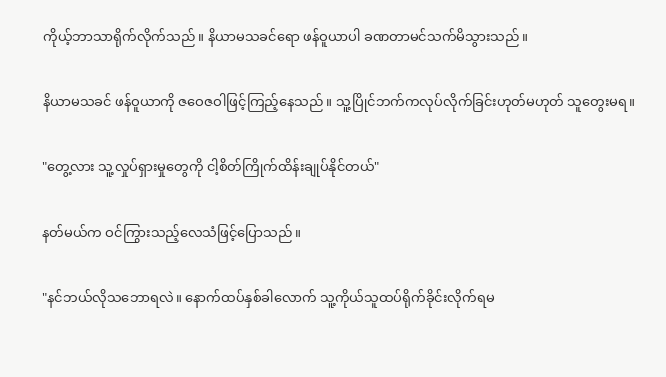ကိုယ့်ဘာသာရိုက်လိုက်သည်။ နိယာမသခင်ရော ဖန်ဝူယာပါ ခဏတာမင်သက်မိသွားသည်။

နိယာမသခင် ဖန်ဝူယာကို ဇဝေဇဝါဖြင့်ကြည့်နေသည်။ သူ့ပြိုင်ဘက်ကလုပ်လိုက်ခြင်းဟုတ်မဟုတ် သူတွေးမရ။

"တွေ့လား သူ့လှုပ်ရှားမှုတွေကို ငါ့စိတ်ကြိုက်ထိန်းချုပ်နိုင်တယ်"

နတ်မယ်က ဝင်ကြွားသည့်လေသံဖြင့်ပြောသည်။

"နင်ဘယ်လိုသဘောရလဲ။ နောက်ထပ်နှစ်ခါလောက် သူ့ကိုယ်သူထပ်ရိုက်ခိုင်းလိုက်ရမ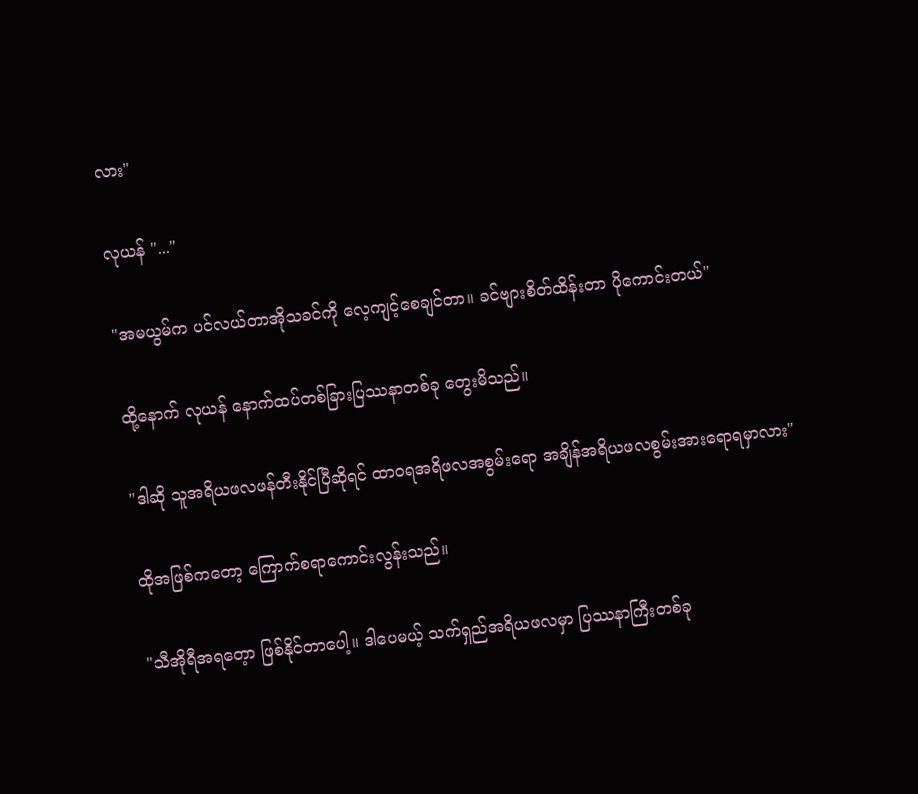လား"

လုယန် "..."

"အမယွမ်က ပင်လယ်တာအိုသခင်ကို လေ့ကျင့်စေချင်တာ။ ခင်ဗျားစိတ်ထိန်းတာ ပိုကောင်းတယ်"

ထို့နောက် လုယန် နောက်ထပ်တစ်ခြားပြဿနာတစ်ခု တွေးမိသည်။

"ဒါဆို သူအရိယဖလဖန်တီးနိုင်ပြီဆိုရင် ထာဝရအရိဖလအစွမ်းရော အချိန်အရိယဖလစွမ်းအားရောရမှာလား"

ထိုအဖြစ်ကတော့ ကြောက်စရာကောင်းလွန်းသည်။

"သီအိုရီအရတေ့ာ ဖြစ်နိုင်တာပေါ့။ ဒါပေမယ့် သက်ရှည်အရိယဖလမှာ ပြဿနာကြီးတစ်ခု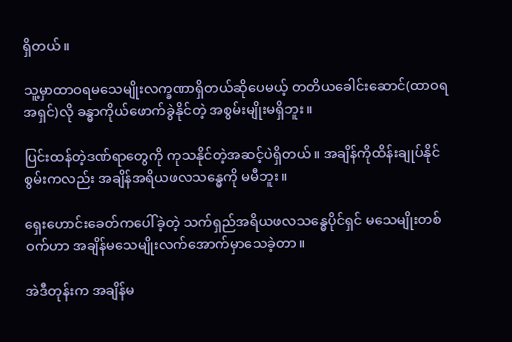ရှိတယ်။

သူ့မှာထာဝရမသေမျိုးလက္ခဏာရှိတယ်ဆိုပေမယ့် တတိယခေါင်းဆောင်(ထာဝရအရှင်)လို ခန္ဓာကိုယ်ဖောက်ခွဲနိုင်တဲ့ အစွမ်းမျိုးမရှိဘူး။

ပြင်းထန်တဲ့ဒဏ်ရာတွေကို ကုသနိုင်တဲ့အဆင့်ပဲရှိတယ်။ အချိန်ကိုထိန်းချုပ်နိုင်စွမ်းကလည်း အချိန်အရိယဖလသန္ဓေကို မမီဘူး။

ရှေးဟောင်းခေတ်ကပေါ်ခဲ့တဲ့ သက်ရှည်အရိယဖလသန္ဓေပိုင်ရှင် မသေမျိုးတစ်ဝက်ဟာ အချိန်မသေမျိုးလက်အောက်မှာသေခဲ့တာ။

အဲဒီတုန်းက အချိန်မ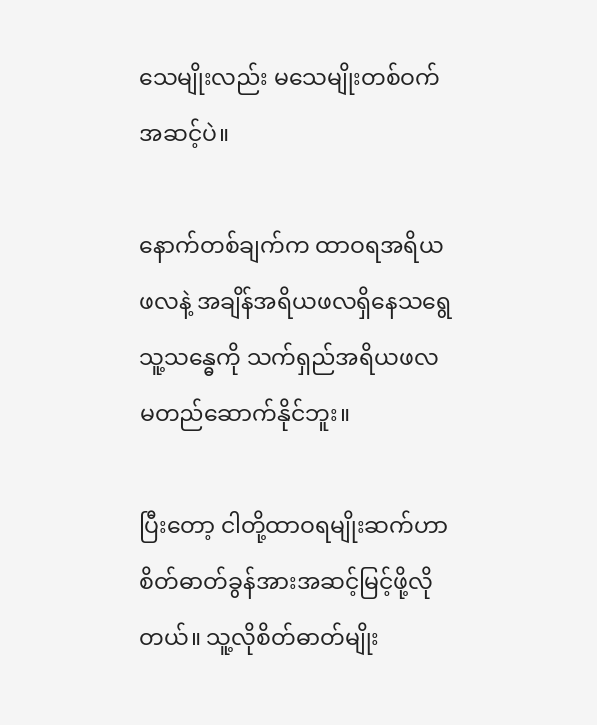သေမျိုးလည်း မသေမျိုးတစ်ဝက်အဆင့်ပဲ။

နောက်တစ်ချက်က ထာဝရအရိယဖလနဲ့ အချိန်အရိယဖလရှိနေသရွေ သူ့သန္ဓေကို သက်ရှည်အရိယဖလမတည်ဆောက်နိုင်ဘူး။

ပြီးတော့ ငါတို့ထာဝရမျိုးဆက်ဟာ စိတ်ဓာတ်ခွန်အားအဆင့်မြင့်ဖို့လိုတယ်။ သူ့လိုစိတ်ဓာတ်မျိုး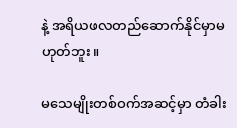နဲ့ အရိယဖလတည်ဆောက်နိုင်မှာမဟုတ်ဘူး။

မသေမျိုးတစ်ဝက်အဆင့်မှာ တံခါး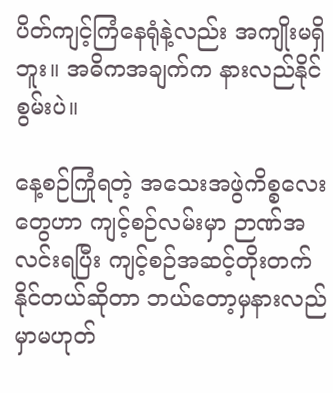ပိတ်ကျင့်ကြံနေရုံနဲ့လည်း အကျိုးမရှိဘူး။ အဓိကအချက်က နားလည်နိုင်စွမ်းပဲ။

နေ့စဉ်ကြုံရတဲ့ အသေးအဖွဲကိစ္စလေးတွေဟာ ကျင့်စဉ်လမ်းမှာ ဉာဏ်အလင်းရပြီး ကျင့်စဉ်အဆင့်တိုးတက်နိုင်တယ်ဆိုတာ ဘယ်တော့မှနားလည်မှာမဟုတ်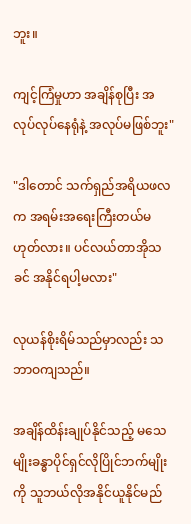ဘူး။

ကျင့်ကြံမှုဟာ အချိန်စုပြီး အလုပ်လုပ်နေရုံနဲ့ အလုပ်မဖြစ်ဘူး"

"ဒါတောင် သက်ရှည်အရိယဖလက အရမ်းအရေးကြီးတယ်မဟုတ်လား။ ပင်လယ်တာအိုသခင် အနိုင်ရပါ့မလား"

လုယန်စိုးရိမ်သည်မှာလည်း သဘာဝကျသည်။

အချိန်ထိန်းချုပ်နိုင်သည့် မသေမျိုးခန္ဓာပိုင်ရှင်လိုပြိုင်ဘက်မျိုးကို သူဘယ်လိုအနိုင်ယူနိုင်မည်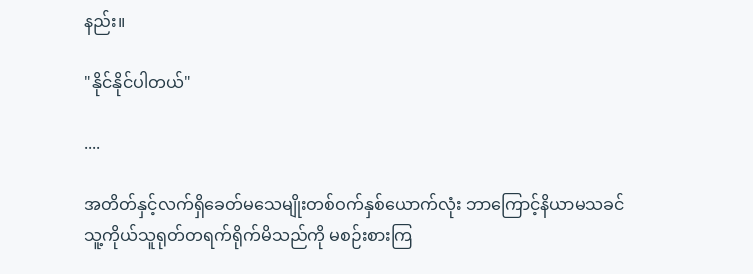နည်း။

"နိုင်နိုင်ပါတယ်"

....

အတိတ်နှင့်လက်ရှိခေတ်မသေမျိုးတစ်ဝက်နှစ်ယောက်လုံး ဘာကြောင့်နိယာမသခင် သူ့ကိုယ်သူရုတ်တရက်ရိုက်မိသည်ကို မစဉ်းစားကြ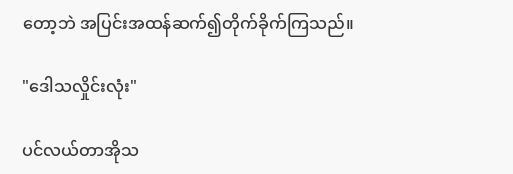တော့ဘဲ အပြင်းအထန်ဆက်၍တိုက်ခိုက်ကြသည်။

"ဒေါသလှိုင်းလုံး"

ပင်လယ်တာအိုသ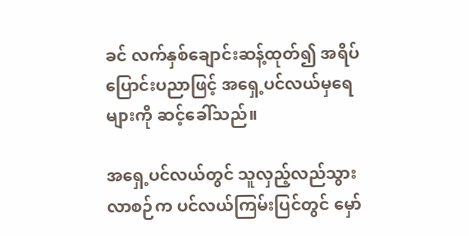ခင် လက်နှစ်ချောင်းဆန့်ထုတ်၍ အရိပ်ပြောင်းပညာဖြင့် အရှေ့ပင်လယ်မှရေများကို ဆင့်ခေါ်သည်။

အရှေ့ပင်လယ်တွင် သူလှည့်လည်သွားလာစဉ်က ပင်လယ်ကြမ်းပြင်တွင် မှော်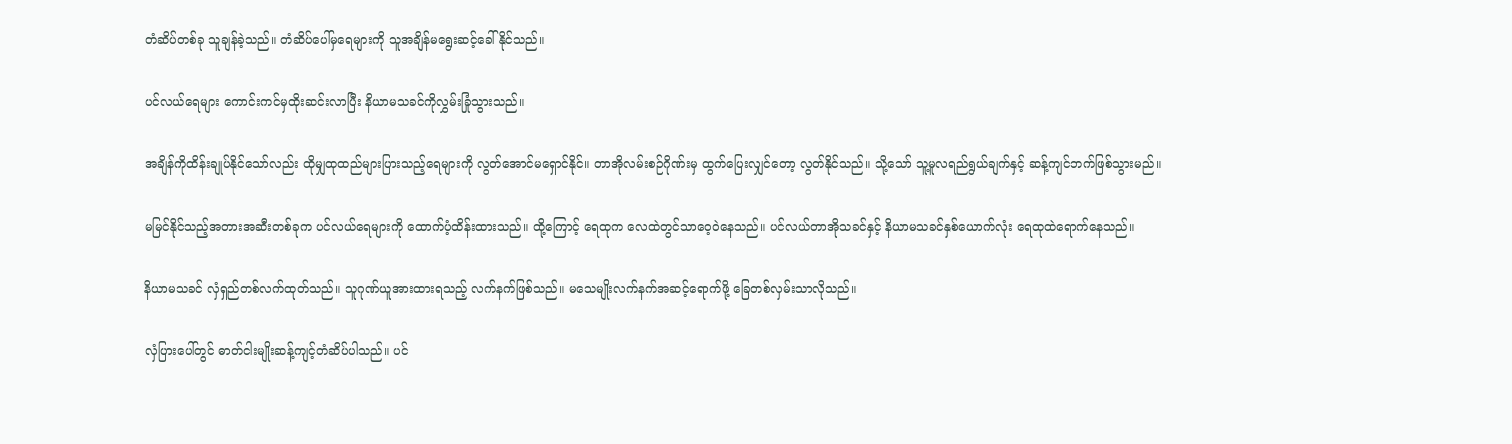တံဆိပ်တစ်ခု သူချန်ခဲ့သည်။ တံဆိပ်ပေါ်မှရေများကို သူအချိန်မရွေးဆင့်ခေါ်နိုင်သည်။

ပင်လယ်ရေများ ကောင်းကင်မှထိုးဆင်းလာပြီး နိယာမသခင်ကိုလွှမ်းခြုံသွားသည်။

အချိန်ကိုထိန်းချုပ်နိုင်သော်လည်း ထိုမျှထုထည်များပြားသည့်ရေများကို လွတ်အောင်မရှောင်နိုင်။ တာအိုလမ်းစဉ်ဂိုဏ်းမှ ထွက်ပြေးလျှင်တော့ လွတ်နိုင်သည်။ သို့သော် သူ့မူလရည်ရွယ်ချက်နှင့် ဆန့်ကျင်ဘက်ဖြစ်သွားမည်။

မမြင်နိုင်သည့်အတားအဆီးတစ်ခုက ပင်လယ်ရေများကို ထောက်ပံ့ထိန်းထားသည်။ ထို့ကြောင့် ရေထုက လေထဲတွင်သာဝေ့ဝဲနေသည်။ ပင်လယ်တာအိုသခင်နှင့် နိယာမသခင်နှစ်ယောက်လုံး ရေထုထဲရောက်နေသည်။

နိယာမသခင် လှံရှည်တစ်လက်ထုတ်သည်။ သူဂုဏ်ယူအားထားရသည့် လက်နက်ဖြစ်သည်။ မသေမျိုးလက်နက်အဆင့်ရောက်ဖို့ ခြေတစ်လှမ်းသာလိုသည်။

လှံပြားပေါ်တွင် ဓာတ်ငါးမျိုးဆန့်ကျင့်တံဆိပ်ပါသည်။ ပင်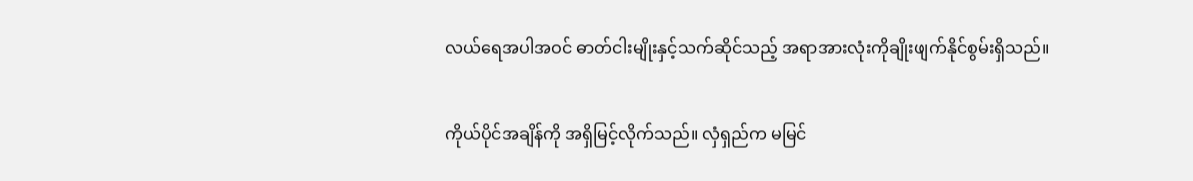လယ်ရေအပါအဝင် ဓာတ်ငါးမျိုးနှင့်သက်ဆိုင်သည့် အရာအားလုံးကိုချိုးဖျက်နိုင်စွမ်းရှိသည်။

ကိုယ်ပိုင်အချိန်ကို အရှိမြင့်လိုက်သည်။ လှံရှည်က မမြင်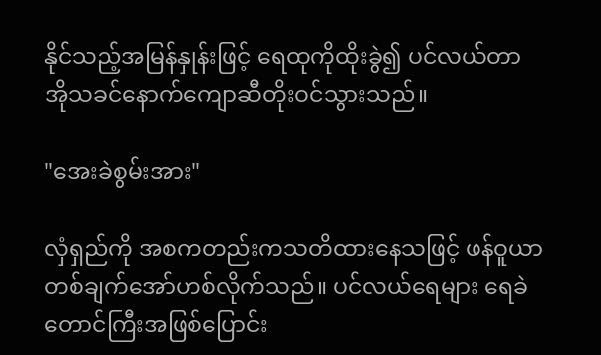နိုင်သည့်အမြန်နှုန်းဖြင့် ရေထုကိုထိုးခွဲ၍ ပင်လယ်တာအိုသခင်နောက်ကျောဆီတိုးဝင်သွားသည်။

"အေးခဲစွမ်းအား"

လှံရှည်ကို အစကတည်းကသတိထားနေသဖြင့် ဖန်ဝူယာ တစ်ချက်အော်ဟစ်လိုက်သည်။ ပင်လယ်ရေများ ရေခဲတောင်ကြီးအဖြစ်ပြောင်း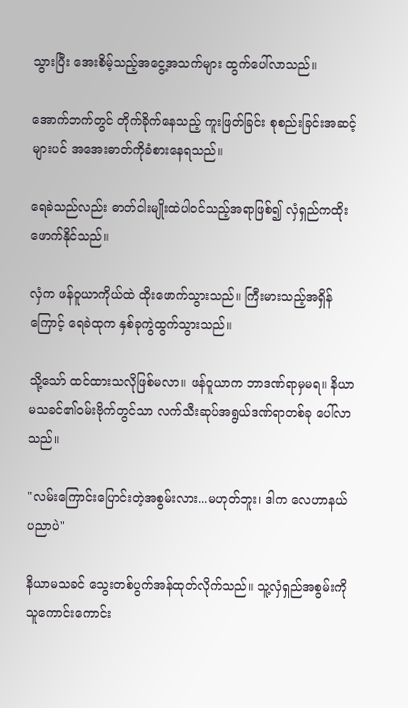သွားပြီး အေးစိမ့်သည့်အငွေ့အသက်များ ထွက်ပေါ်လာသည်။

အောက်ဘက်တွင် တိုက်ခိုက်နေသည့် ကူးဖြတ်ခြင်း စုစည်းခြင်းအဆင့်များပင် အအေးဓာတ်ကိုခံစားနေရသည်။

ရေခဲသည်လည်း ဓာတ်ငါးမျိုးထဲပါဝင်သည့်အရာဖြစ်၍ လှံရှည်ကထိုးဖောက်နိုင်သည်။

လှံက ဖန်ဝူယာကိုယ်ထဲ ထိုးဖောက်သွားသည်။ ကြီးမားသည့်အရှိန်ကြောင့် ရေခဲထုက နှစ်ခုကွဲထွက်သွားသည်။

သို့သော် ထင်ထားသလိုဖြစ်မလာ။ ဖန်ဝူယာက ဘာဒဏ်ရာမှမရ။ နိယာမသခင်၏ဝမ်းဗိုက်တွင်သာ လက်သီးဆုပ်အရွယ်ဒဏ်ရာတစ်ခု ပေါ်လာသည်။

"လမ်းကြောင်းပြောင်းတဲ့အစွမ်းလား...မဟုတ်ဘူး၊ ဒါက လေဟာနယ်ပညာပဲ"

နိယာမသခင် သွေးတစ်ပွက်အန်ထုတ်လိုက်သည်။ သူ့လှံရှည်အစွမ်းကို သူကောင်းကောင်း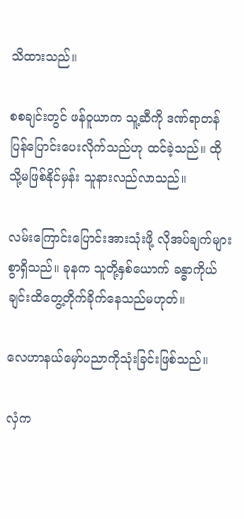သိထားသည်။

စစချင်းတွင် ဖန်ဝူယာက သူ့ဆီကို ဒဏ်ရာတန်ပြန်‌ပြောင်းပေးလိုက်သည်ဟု ထင်ခဲ့သည်။ ထိုသို့မဖြစ်နိုင်မှန်း သူနားလည်လာသည်။

လမ်းကြောင်းပြောင်းအားသုံးဖို့ လိုအပ်ချက်များစွာရှိသည်။ ခုနက သူတို့နှစ်ယောက် ခန္ဓာကိုယ်ချင်းထိတွေ့တိုက်ခိုက်နေသည်မဟုတ်။

လေဟာနယ်မှော်ပညာကိုသုံးခြင်းဖြစ်သည်။

လှံက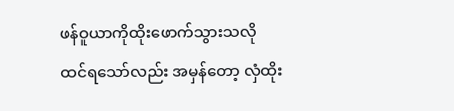ဖန်ဝူယာကိုထိုးဖောက်သွားသလို ထင်ရသော်လည်း အမှန်တော့ လှံထိုး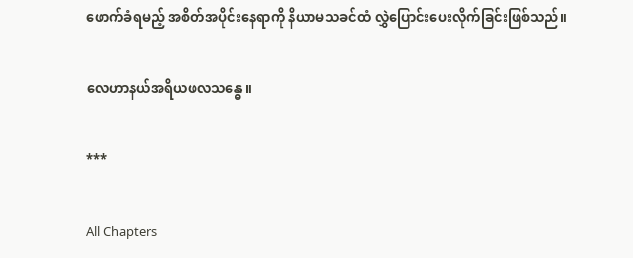ဖောက်ခံရမည့် အစိတ်အပိုင်းနေရာကို နိယာမသခင်ထံ လွှဲပြောင်းပေးလိုက်ခြင်းဖြစ်သည်။

လေဟာနယ်အရိယဖလသန္ဓေ။

***

All Chapters